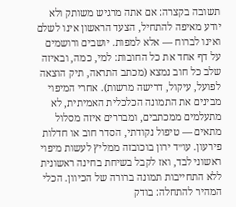תשובה בקצרה: אם אתה מרגיש משותק ולא יודע מאיפה להתחיל, הצעד הראשון אינו לשלם ואינו לברוח — אלא למפות. יושבים ורושמים על דף אחד את כל החובות: למי, כמה, ובאיזה שלב כל חוב נמצא (מכתב התראה, תיק הוצאה לפועל, עיקול, דרישה מרשות). אחרי המיפוי מבינים את התמונה הכלכלית האמיתית, לא מתעלמים ממכתבים, ומבררים איזה מסלול מתאים — טיפול נקודתי, הסדר חוב או חדלות פירעון. עו״ד ירון בוכובזה ממליץ לעשות מיפוי ראשוני לבד, ואז לקבל בשיחת בחינה ראשונית ללא התחייבות תמונה ברורה של הכיוון. הכלי המהיר להתחלה: בודק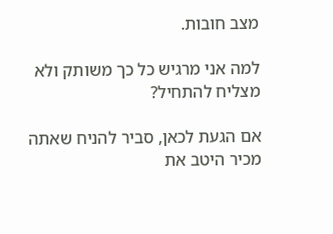מצב חובות.

למה אני מרגיש כל כך משותק ולא מצליח להתחיל?

אם הגעת לכאן, סביר להניח שאתה מכיר היטב את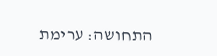התחושה: ערימת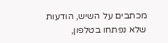מכתבים על השיש, הודעות שלא נפתחו בטלפון,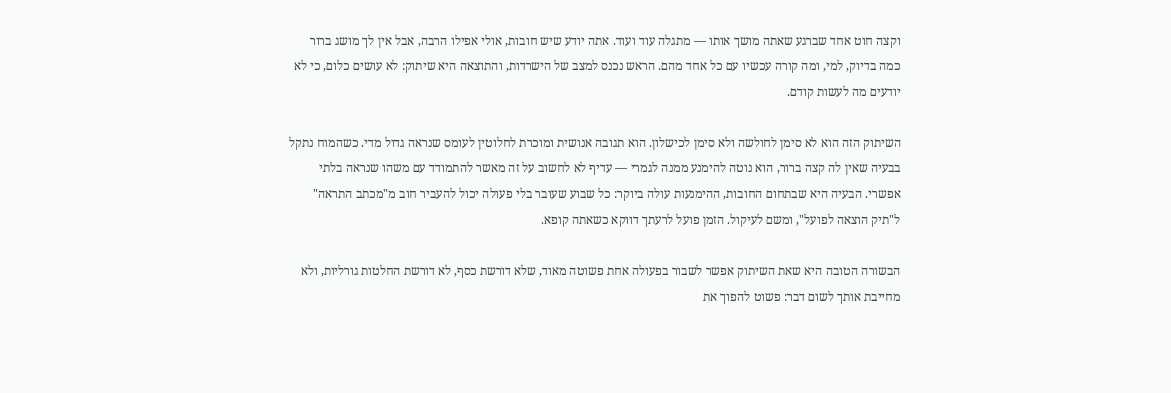וקצה חוט אחד שברגע שאתה מושך אותו — מתגלה עוד ועוד. אתה יודע שיש חובות, אולי אפילו הרבה, אבל אין לך מושג ברור כמה בדיוק, למי, ומה קורה עכשיו עם כל אחד מהם. הראש נכנס למצב של הישרדות, והתוצאה היא שיתוק: לא עושים כלום, כי לא יודעים מה לעשות קודם.

השיתוק הזה הוא לא סימן לחולשה ולא סימן לכישלון. הוא תגובה אנושית ומוכרת לחלוטין לעומס שנראה גדול מדי. כשהמוח נתקל בבעיה שאין לה קצה ברור, הוא נוטה להימנע ממנה לגמרי — עדיף לא לחשוב על זה מאשר להתמודד עם משהו שנראה בלתי אפשרי. הבעיה היא שבתחום החובות, ההימנעות עולה ביוקר: כל שבוע שעובר בלי פעולה יכול להעביר חוב מ"מכתב התראה" ל"תיק הוצאה לפועל", ומשם לעיקול. הזמן פועל לרעתך דווקא כשאתה קופא.

הבשורה הטובה היא שאת השיתוק אפשר לשבור בפעולה אחת פשוטה מאוד, שלא דורשת כסף, לא דורשת החלטות גורליות, ולא מחייבת אותך לשום דבר: פשוט להפוך את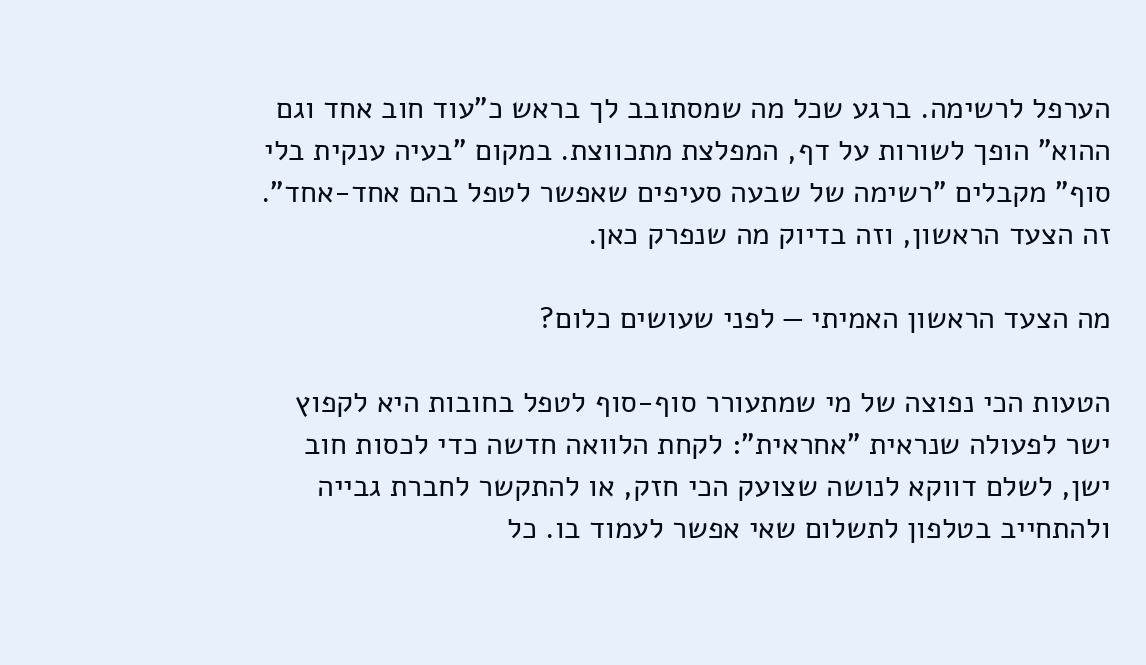הערפל לרשימה. ברגע שכל מה שמסתובב לך בראש כ"עוד חוב אחד וגם ההוא" הופך לשורות על דף, המפלצת מתכווצת. במקום "בעיה ענקית בלי סוף" מקבלים "רשימה של שבעה סעיפים שאפשר לטפל בהם אחד-אחד". זה הצעד הראשון, וזה בדיוק מה שנפרק כאן.

מה הצעד הראשון האמיתי — לפני שעושים כלום?

הטעות הכי נפוצה של מי שמתעורר סוף-סוף לטפל בחובות היא לקפוץ ישר לפעולה שנראית "אחראית": לקחת הלוואה חדשה כדי לכסות חוב ישן, לשלם דווקא לנושה שצועק הכי חזק, או להתקשר לחברת גבייה ולהתחייב בטלפון לתשלום שאי אפשר לעמוד בו. כל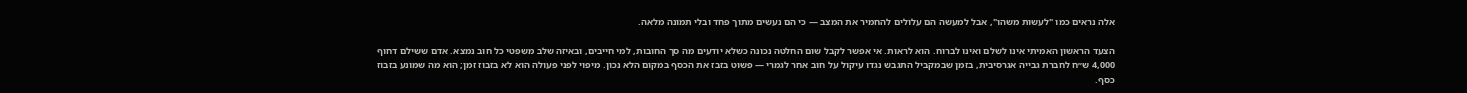אלה נראים כמו "לעשות משהו", אבל למעשה הם עלולים להחמיר את המצב — כי הם נעשים מתוך פחד ובלי תמונה מלאה.

הצעד הראשון האמיתי אינו לשלם ואינו לברוח. הוא לראות. אי אפשר לקבל שום החלטה נכונה כשלא יודעים מה סך החובות, למי חייבים, ובאיזה שלב משפטי כל חוב נמצא. אדם ששילם דחוף 4,000 ש״ח לחברת גבייה אגרסיבית, בזמן שבמקביל התגבש נגדו עיקול על חוב אחר לגמרי — פשוט בזבז את הכסף במקום הלא נכון. מיפוי לפני פעולה הוא לא בזבוז זמן; הוא מה שמונע בזבוז כסף.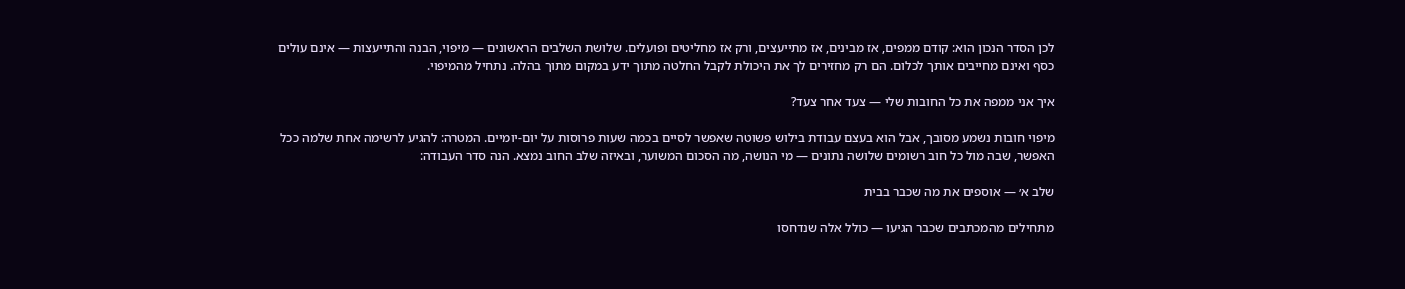לכן הסדר הנכון הוא: קודם ממפים, אז מבינים, אז מתייעצים, ורק אז מחליטים ופועלים. שלושת השלבים הראשונים — מיפוי, הבנה והתייעצות — אינם עולים כסף ואינם מחייבים אותך לכלום. הם רק מחזירים לך את היכולת לקבל החלטה מתוך ידע במקום מתוך בהלה. נתחיל מהמיפוי.

איך אני ממפה את כל החובות שלי — צעד אחר צעד?

מיפוי חובות נשמע מסובך, אבל הוא בעצם עבודת בילוש פשוטה שאפשר לסיים בכמה שעות פרוסות על יום-יומיים. המטרה: להגיע לרשימה אחת שלמה ככל האפשר, שבה מול כל חוב רשומים שלושה נתונים — מי הנושה, מה הסכום המשוער, ובאיזה שלב החוב נמצא. הנה סדר העבודה:

שלב א׳ — אוספים את מה שכבר בבית

מתחילים מהמכתבים שכבר הגיעו — כולל אלה שנדחסו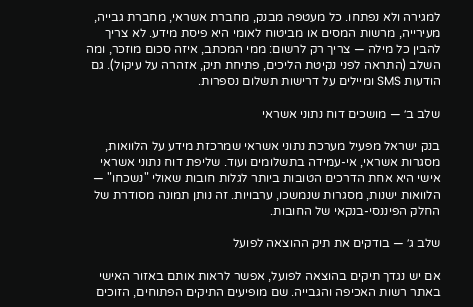למגירה ולא נפתחו. כל מעטפה מבנק, מחברת אשראי, מחברת גבייה, מעירייה, מרשות המסים או מביטוח לאומי היא פיסת מידע. לא צריך להבין כל מילה — צריך רק לרשום: ממי המכתב, איזה סכום מוזכר, ומה השלב (התראה לפני נקיטת הליכים, פתיחת תיק, אזהרה על עיקול). גם הודעות SMS ומיילים על דרישות תשלום נספרות.

שלב ב׳ — מושכים דוח נתוני אשראי

בנק ישראל מפעיל מערכת נתוני אשראי שמרכזת מידע על הלוואות, מסגרות אשראי, אי-עמידה בתשלומים ועוד. שליפת דוח נתוני אשראי אישי היא אחת הדרכים הטובות ביותר לגלות חובות שאולי "נשכחו" — הלוואות ישנות, מסגרות שנמשכו, ערבויות. זה נותן תמונה מסודרת של החלק הפיננסי-בנקאי של החובות.

שלב ג׳ — בודקים את תיק ההוצאה לפועל

אם יש נגדך תיקים בהוצאה לפועל, אפשר לראות אותם באזור האישי באתר רשות האכיפה והגבייה. שם מופיעים התיקים הפתוחים, הזוכים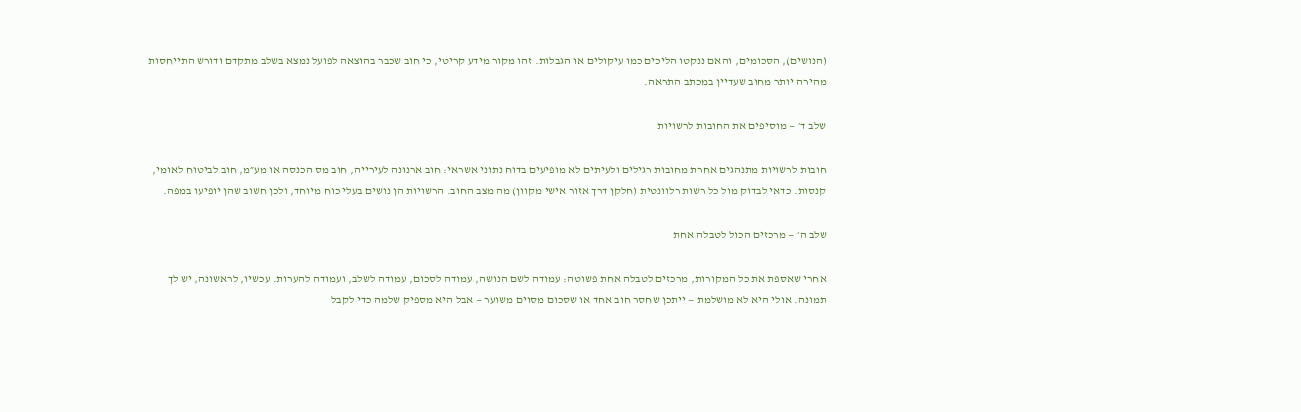(הנושים), הסכומים, והאם ננקטו הליכים כמו עיקולים או הגבלות. זהו מקור מידע קריטי, כי חוב שכבר בהוצאה לפועל נמצא בשלב מתקדם ודורש התייחסות מהירה יותר מחוב שעדיין במכתב התראה.

שלב ד׳ — מוסיפים את החובות לרשויות

חובות לרשויות מתנהגים אחרת מחובות רגילים ולעיתים לא מופיעים בדוח נתוני אשראי: חוב ארנונה לעירייה, חוב מס הכנסה או מע״מ, חוב לביטוח לאומי, קנסות. כדאי לבדוק מול כל רשות רלוונטית (חלקן דרך אזור אישי מקוון) מה מצב החוב. הרשויות הן נושים בעלי כוח מיוחד, ולכן חשוב שהן יופיעו במפה.

שלב ה׳ — מרכזים הכול לטבלה אחת

אחרי שאספת את כל המקורות, מרכזים לטבלה אחת פשוטה: עמודה לשם הנושה, עמודה לסכום, עמודה לשלב, ועמודה להערות. עכשיו, לראשונה, יש לך תמונה. אולי היא לא מושלמת — ייתכן שחסר חוב אחד או שסכום מסוים משוער — אבל היא מספיק שלמה כדי לקבל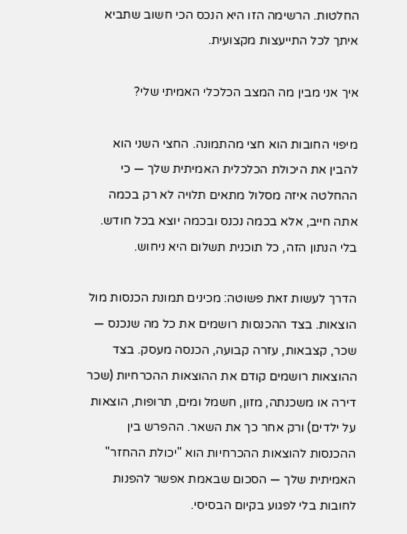החלטות. הרשימה הזו היא הנכס הכי חשוב שתביא איתך לכל התייעצות מקצועית.

איך אני מבין מה המצב הכלכלי האמיתי שלי?

מיפוי החובות הוא חצי מהתמונה. החצי השני הוא להבין את היכולת הכלכלית האמיתית שלך — כי ההחלטה איזה מסלול מתאים תלויה לא רק בכמה אתה חייב, אלא בכמה נכנס ובכמה יוצא בכל חודש. בלי הנתון הזה, כל תוכנית תשלום היא ניחוש.

הדרך לעשות זאת פשוטה: מכינים תמונת הכנסות מול הוצאות. בצד ההכנסות רושמים את כל מה שנכנס — שכר, קצבאות, עזרה קבועה, הכנסה מעסק. בצד ההוצאות רושמים קודם את ההוצאות ההכרחיות (שכר דירה או משכנתה, מזון, חשמל ומים, תרופות, הוצאות על ילדים) ורק אחר כך את השאר. ההפרש בין ההכנסות להוצאות ההכרחיות הוא "יכולת ההחזר" האמיתית שלך — הסכום שבאמת אפשר להפנות לחובות בלי לפגוע בקיום הבסיסי.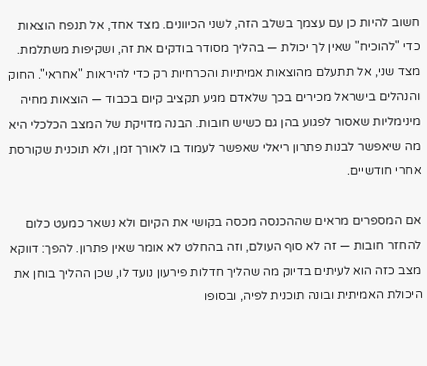חשוב להיות כן עם עצמך בשלב הזה, לשני הכיוונים. מצד אחד, אל תנפח הוצאות כדי "להוכיח" שאין לך יכולת — בהליך מסודר בודקים את זה, ושקיפות משתלמת. מצד שני, אל תתעלם מהוצאות אמיתיות והכרחיות רק כדי להיראות "אחראי". החוק והנהלים בישראל מכירים בכך שלאדם מגיע תקציב קיום בכבוד — הוצאות מחיה מינימליות שאסור לפגוע בהן גם כשיש חובות. הבנה מדויקת של המצב הכלכלי היא מה שיאפשר לבנות פתרון ריאלי שאפשר לעמוד בו לאורך זמן, ולא תוכנית שקורסת אחרי חודשיים.

אם המספרים מראים שההכנסה מכסה בקושי את הקיום ולא נשאר כמעט כלום להחזר חובות — זה לא סוף העולם, וזה בהחלט לא אומר שאין פתרון. להפך: דווקא מצב כזה הוא לעיתים בדיוק מה שהליך חדלות פירעון נועד לו, שכן ההליך בוחן את היכולת האמיתית ובונה תוכנית לפיה, ובסופו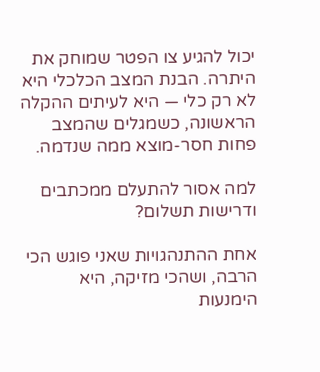יכול להגיע צו הפטר שמוחק את היתרה. הבנת המצב הכלכלי היא לא רק כלי — היא לעיתים ההקלה הראשונה, כשמגלים שהמצב פחות חסר-מוצא ממה שנדמה.

למה אסור להתעלם ממכתבים ודרישות תשלום?

אחת ההתנהגויות שאני פוגש הכי הרבה, ושהכי מזיקה, היא הימנעות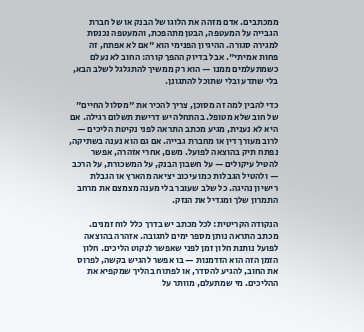ממכתבים. אדם מזהה את הלוגו של הבנק או של חברת הגבייה על המעטפה, הבטן מתהפכת, והמעטפה נכנסת למגירה סגורה. ההיגיון הפנימי הוא "אם לא אפתח, זה פחות אמיתי". אבל בדיוק ההפך קורה: החוב לא נעלם כשמתעלמים ממנו — הוא רק ממשיך להתגלגל לשלב הבא, בלי שתדע ובלי שתוכל להתגונן.

כדי להבין למה זה מסוכן, צריך להכיר את "מסלול החיים" של חוב שלא מטופל. בהתחלה יש דרישת תשלום רגילה. אם היא לא נענית, מגיע מכתב התראה לפני נקיטת הליכים — לרוב מעורך דין או מחברת גבייה. אם גם הוא נענה בשתיקה, נפתח תיק בהוצאה לפועל. משם, אחרי אזהרה, אפשר להטיל עיקולים — על חשבון הבנק, על המשכורת, על הרכב — ולהטיל הגבלות כמו עיכוב יציאה מהארץ או הגבלת רישיון נהיגה. כל שלב שעובר בלי מענה מצמצם את מרחב התמרון שלך ומגדיל את הנזק.

הנקודה הקריטית: לכל מכתב יש בדרך כלל לוח זמנים. מכתב התראה נותן מספר ימים לתגובה. אזהרה בהוצאה לפועל נותנת חלון זמן לפני שאפשר לנקוט הליכים. חלון הזמן הזה הוא הזדמנות — בו אפשר להגיש בקשה, לפרוס את החוב, להגיע להסדר, או לפתוח בהליך שמקפיא את ההליכים. מי שמתעלם, מוותר על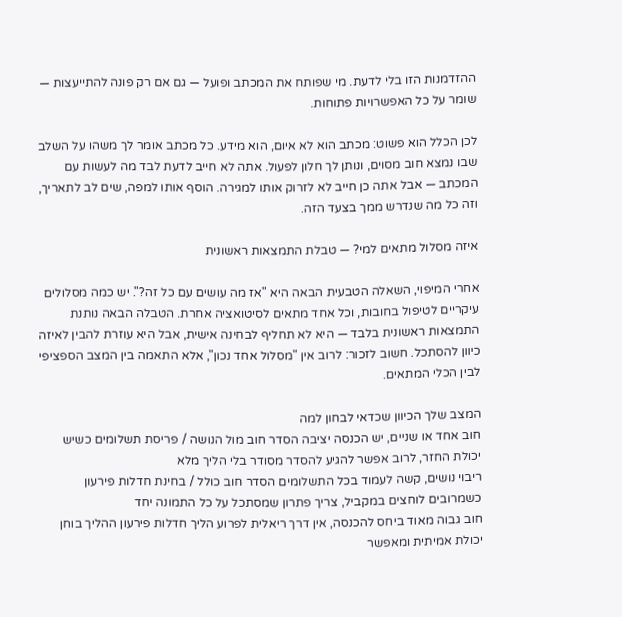ההזדמנות הזו בלי לדעת. מי שפותח את המכתב ופועל — גם אם רק פונה להתייעצות — שומר על כל האפשרויות פתוחות.

לכן הכלל הוא פשוט: מכתב הוא לא איום, הוא מידע. כל מכתב אומר לך משהו על השלב שבו נמצא חוב מסוים, ונותן לך חלון לפעול. אתה לא חייב לדעת לבד מה לעשות עם המכתב — אבל אתה כן חייב לא לזרוק אותו למגירה. הוסף אותו למפה, שים לב לתאריך, וזה כל מה שנדרש ממך בצעד הזה.

איזה מסלול מתאים למי? — טבלת התמצאות ראשונית

אחרי המיפוי, השאלה הטבעית הבאה היא "אז מה עושים עם כל זה?". יש כמה מסלולים עיקריים לטיפול בחובות, וכל אחד מתאים לסיטואציה אחרת. הטבלה הבאה נותנת התמצאות ראשונית בלבד — היא לא תחליף לבחינה אישית, אבל היא עוזרת להבין לאיזה כיוון להסתכל. חשוב לזכור: לרוב אין "מסלול אחד נכון", אלא התאמה בין המצב הספציפי לבין הכלי המתאים.

המצב שלך הכיוון שכדאי לבחון למה
חוב אחד או שניים, יש הכנסה יציבה הסדר חוב מול הנושה / פריסת תשלומים כשיש יכולת החזר, לרוב אפשר להגיע להסדר מסודר בלי הליך מלא
ריבוי נושים, קשה לעמוד בכל התשלומים הסדר חוב כולל / בחינת חדלות פירעון כשמרובים לוחצים במקביל, צריך פתרון שמסתכל על כל התמונה יחד
חוב גבוה מאוד ביחס להכנסה, אין דרך ריאלית לפרוע הליך חדלות פירעון ההליך בוחן יכולת אמיתית ומאפשר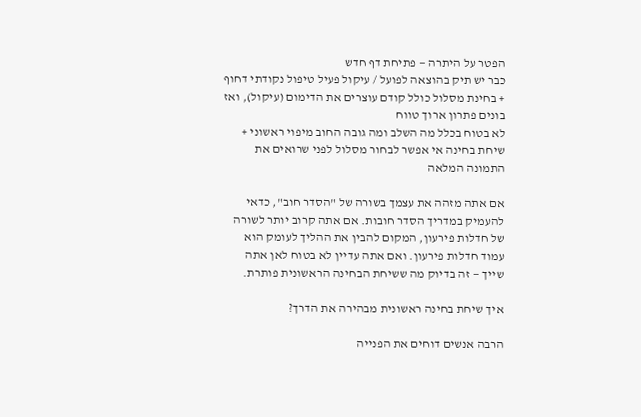הפטר על היתרה — פתיחת דף חדש
כבר יש תיק בהוצאה לפועל / עיקול פעיל טיפול נקודתי דחוף + בחינת מסלול כולל קודם עוצרים את הדימום (עיקול), ואז בונים פתרון ארוך טווח
לא בטוח בכלל מה השלב ומה גובה החוב מיפוי ראשוני + שיחת בחינה אי אפשר לבחור מסלול לפני שרואים את התמונה המלאה

אם אתה מזהה את עצמך בשורה של "הסדר חוב", כדאי להעמיק במדריך הסדר חובות. אם אתה קרוב יותר לשורה של חדלות פירעון, המקום להבין את ההליך לעומק הוא עמוד חדלות פירעון. ואם אתה עדיין לא בטוח לאן אתה שייך — זה בדיוק מה ששיחת הבחינה הראשונית פותרת.

איך שיחת בחינה ראשונית מבהירה את הדרך?

הרבה אנשים דוחים את הפנייה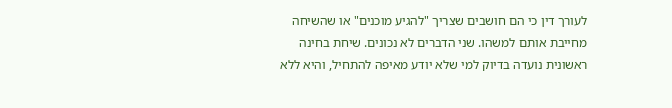לעורך דין כי הם חושבים שצריך "להגיע מוכנים" או שהשיחה מחייבת אותם למשהו. שני הדברים לא נכונים. שיחת בחינה ראשונית נועדה בדיוק למי שלא יודע מאיפה להתחיל, והיא ללא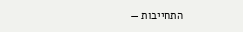התחייבות —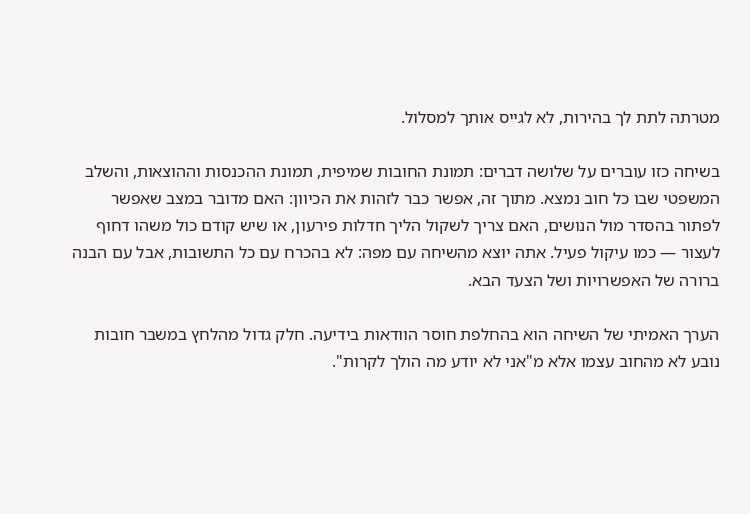מטרתה לתת לך בהירות, לא לגייס אותך למסלול.

בשיחה כזו עוברים על שלושה דברים: תמונת החובות שמיפית, תמונת ההכנסות וההוצאות, והשלב המשפטי שבו כל חוב נמצא. מתוך זה, אפשר כבר לזהות את הכיוון: האם מדובר במצב שאפשר לפתור בהסדר מול הנושים, האם צריך לשקול הליך חדלות פירעון, או שיש קודם כול משהו דחוף לעצור — כמו עיקול פעיל. אתה יוצא מהשיחה עם מפה: לא בהכרח עם כל התשובות, אבל עם הבנה ברורה של האפשרויות ושל הצעד הבא.

הערך האמיתי של השיחה הוא בהחלפת חוסר הוודאות בידיעה. חלק גדול מהלחץ במשבר חובות נובע לא מהחוב עצמו אלא מ"אני לא יודע מה הולך לקרות".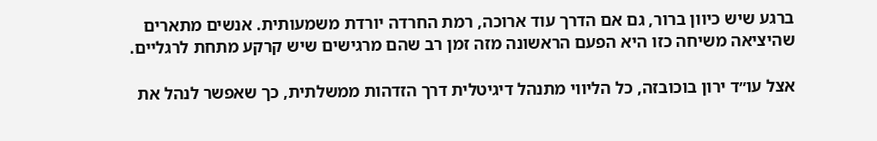ברגע שיש כיוון ברור, גם אם הדרך עוד ארוכה, רמת החרדה יורדת משמעותית. אנשים מתארים שהיציאה משיחה כזו היא הפעם הראשונה מזה זמן רב שהם מרגישים שיש קרקע מתחת לרגליים.

אצל עו״ד ירון בוכובזה, כל הליווי מתנהל דיגיטלית דרך הזדהות ממשלתית, כך שאפשר לנהל את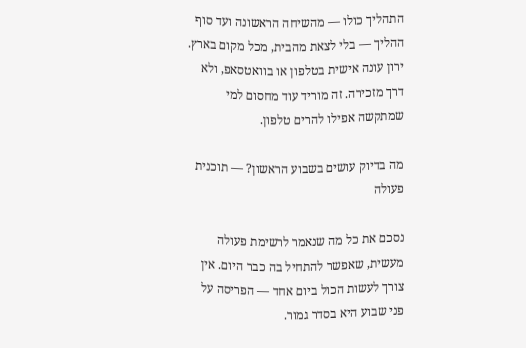התהליך כולו — מהשיחה הראשונה ועד סוף ההליך — בלי לצאת מהבית, מכל מקום בארץ. ירון עונה אישית בטלפון או בוואטסאפ, ולא דרך מזכירה. זה מוריד עוד מחסום למי שמתקשה אפילו להרים טלפון.

מה בדיוק עושים בשבוע הראשון? — תוכנית פעולה

נסכם את כל מה שנאמר לרשימת פעולה מעשית, שאפשר להתחיל בה כבר היום. אין צורך לעשות הכול ביום אחד — הפריסה על פני שבוע היא בסדר גמור.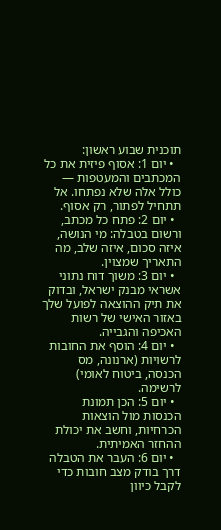תוכנית שבוע ראשון:
  • יום 1: אסוף פיזית את כל המכתבים והמעטפות — כולל אלה שלא נפתחו. אל תתחיל לפתור, רק אסוף.
  • יום 2: פתח כל מכתב, ורשום בטבלה: מי הנושה, איזה סכום, איזה שלב, מה התאריך שמצוין.
  • יום 3: משוך דוח נתוני אשראי מבנק ישראל, ובדוק את תיק ההוצאה לפועל שלך באזור האישי של רשות האכיפה והגבייה.
  • יום 4: הוסף את החובות לרשויות (ארנונה, מס הכנסה, ביטוח לאומי) לרשימה.
  • יום 5: הכן תמונת הכנסות מול הוצאות הכרחיות, וחשב את יכולת ההחזר האמיתית.
  • יום 6: העבר את הטבלה דרך בודק מצב חובות כדי לקבל כיוון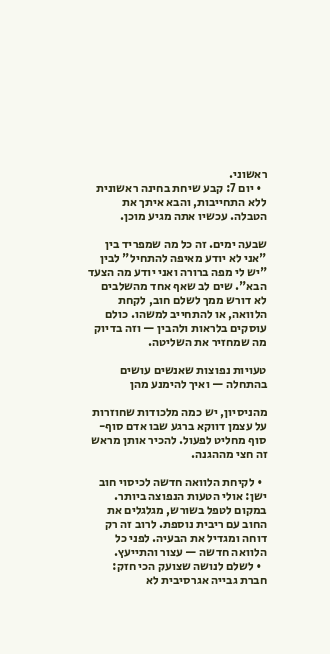ראשוני.
  • יום 7: קבע שיחת בחינה ראשונית ללא התחייבות, והבא איתך את הטבלה. עכשיו אתה מגיע מוכן.

שבעה ימים. זה כל מה שמפריד בין "אני לא יודע מאיפה להתחיל" לבין "יש לי מפה ברורה ואני יודע מה הצעד הבא". שים לב שאף אחד מהשלבים לא דורש ממך לשלם חוב, לקחת הלוואה, או להתחייב למשהו. כולם עוסקים בלראות ולהבין — וזה בדיוק מה שמחזיר את השליטה.

טעויות נפוצות שאנשים עושים בהתחלה — ואיך להימנע מהן

מהניסיון, יש כמה מלכודות שחוזרות על עצמן דווקא ברגע שבו אדם סוף-סוף מחליט לפעול. להכיר אותן מראש זה חצי מההגנה.

  • לקיחת הלוואה חדשה לכיסוי חוב ישן: אולי הטעות הנפוצה ביותר. במקום לטפל בשורש, מגלגלים את החוב עם ריבית נוספת. לרוב זה רק דוחה ומגדיל את הבעיה. לפני כל הלוואה חדשה — עצור והתייעץ.
  • לשלם לנושה שצועק הכי חזק: חברת גבייה אגרסיבית לא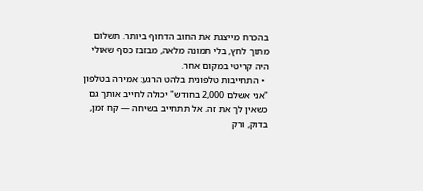בהכרח מייצגת את החוב הדחוף ביותר. תשלום מתוך לחץ, בלי תמונה מלאה, מבזבז כסף שאולי היה קריטי במקום אחר.
  • התחייבות טלפונית בלהט הרגע: אמירה בטלפון "אני אשלם 2,000 בחודש" יכולה לחייב אותך גם כשאין לך את זה. אל תתחייב בשיחה — קח זמן, בדוק, ורק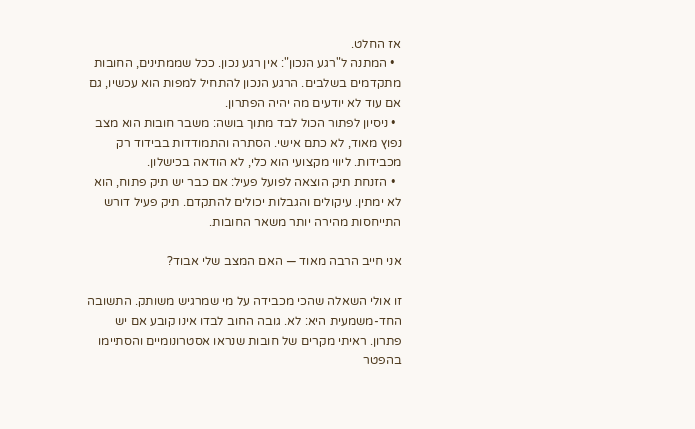אז החלט.
  • המתנה ל"רגע הנכון": אין רגע נכון. ככל שממתינים, החובות מתקדמים בשלבים. הרגע הנכון להתחיל למפות הוא עכשיו, גם אם עוד לא יודעים מה יהיה הפתרון.
  • ניסיון לפתור הכול לבד מתוך בושה: משבר חובות הוא מצב נפוץ מאוד, לא כתם אישי. הסתרה והתמודדות בבידוד רק מכבידות. ליווי מקצועי הוא כלי, לא הודאה בכישלון.
  • הזנחת תיק הוצאה לפועל פעיל: אם כבר יש תיק פתוח, הוא לא ימתין. עיקולים והגבלות יכולים להתקדם. תיק פעיל דורש התייחסות מהירה יותר משאר החובות.

אני חייב הרבה מאוד — האם המצב שלי אבוד?

זו אולי השאלה שהכי מכבידה על מי שמרגיש משותק. התשובה החד-משמעית היא: לא. גובה החוב לבדו אינו קובע אם יש פתרון. ראיתי מקרים של חובות שנראו אסטרונומיים והסתיימו בהפטר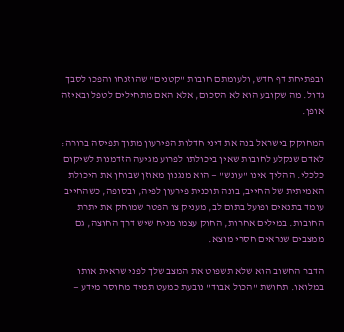ובפתיחת דף חדש, ולעומתם חובות "קטנים" שהוזנחו והפכו לסבך גדול. מה שקובע הוא לא הסכום, אלא האם מתחילים לטפל ובאיזה אופן.

המחוקק בישראל בנה את דיני חדלות הפירעון מתוך תפיסה ברורה: לאדם שנקלע לחובות שאין ביכולתו לפרוע מגיעה הזדמנות לשיקום כלכלי. ההליך אינו "עונש" — הוא מנגנון מאוזן שבוחן את היכולת האמיתית של החייב, בונה תוכנית פירעון לפיה, ובסופה, כשהחייב עומד בתנאים ופועל בתום לב, מעניק צו הפטר שמוחק את יתרת החובות. במילים אחרות, החוק עצמו מניח שיש דרך החוצה, גם ממצבים שנראים חסרי מוצא.

הדבר החשוב הוא שלא תשפוט את המצב שלך לפני שראית אותו במלואו. תחושת "הכול אבוד" נובעת כמעט תמיד מחוסר מידע —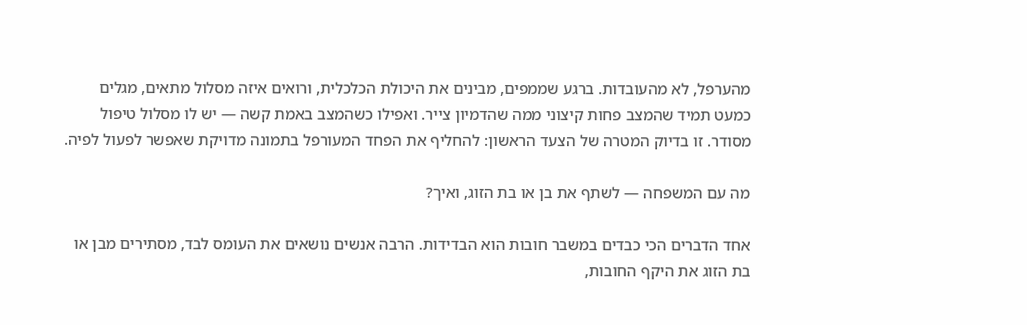מהערפל, לא מהעובדות. ברגע שממפים, מבינים את היכולת הכלכלית, ורואים איזה מסלול מתאים, מגלים כמעט תמיד שהמצב פחות קיצוני ממה שהדמיון צייר. ואפילו כשהמצב באמת קשה — יש לו מסלול טיפול מסודר. זו בדיוק המטרה של הצעד הראשון: להחליף את הפחד המעורפל בתמונה מדויקת שאפשר לפעול לפיה.

מה עם המשפחה — לשתף את בן או בת הזוג, ואיך?

אחד הדברים הכי כבדים במשבר חובות הוא הבדידות. הרבה אנשים נושאים את העומס לבד, מסתירים מבן או בת הזוג את היקף החובות,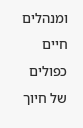ומנהלים חיים כפולים של חיוך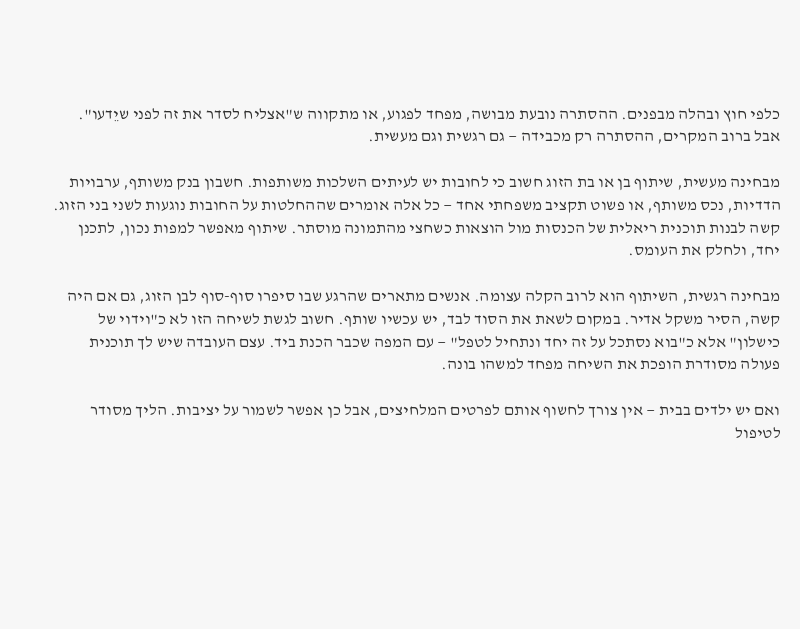כלפי חוץ ובהלה מבפנים. ההסתרה נובעת מבושה, מפחד לפגוע, או מתקווה ש"אצליח לסדר את זה לפני שיֵדעו". אבל ברוב המקרים, ההסתרה רק מכבידה — גם רגשית וגם מעשית.

מבחינה מעשית, שיתוף בן או בת הזוג חשוב כי לחובות יש לעיתים השלכות משותפות. חשבון בנק משותף, ערבויות הדדיות, נכס משותף, או פשוט תקציב משפחתי אחד — כל אלה אומרים שההחלטות על החובות נוגעות לשני בני הזוג. קשה לבנות תוכנית ריאלית של הכנסות מול הוצאות כשחצי מהתמונה מוסתר. שיתוף מאפשר למפות נכון, לתכנן יחד, ולחלק את העומס.

מבחינה רגשית, השיתוף הוא לרוב הקלה עצומה. אנשים מתארים שהרגע שבו סיפרו סוף-סוף לבן הזוג, גם אם היה קשה, הסיר משקל אדיר. במקום לשאת את הסוד לבד, יש עכשיו שותף. חשוב לגשת לשיחה הזו לא כ"וידוי של כישלון" אלא כ"בוא נסתכל על זה יחד ונתחיל לטפל" — עם המפה שכבר הכנת ביד. עצם העובדה שיש לך תוכנית פעולה מסודרת הופכת את השיחה מפחד למשהו בונה.

ואם יש ילדים בבית — אין צורך לחשוף אותם לפרטים המלחיצים, אבל כן אפשר לשמור על יציבות. הליך מסודר לטיפול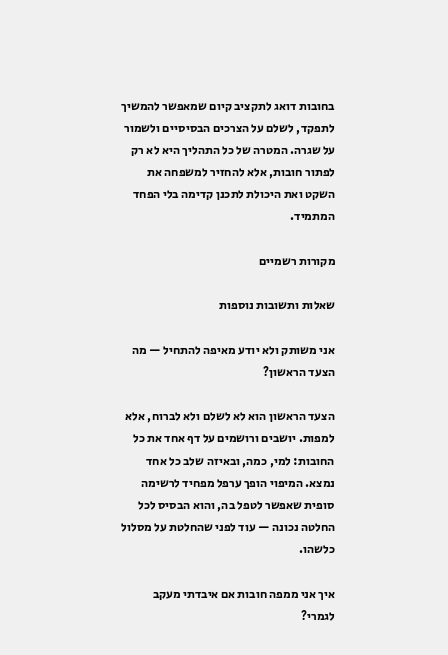בחובות דואג לתקציב קיום שמאפשר להמשיך לתפקד, לשלם על הצרכים הבסיסיים ולשמור על שגרה. המטרה של כל התהליך היא לא רק לפתור חובות, אלא להחזיר למשפחה את השקט ואת היכולת לתכנן קדימה בלי הפחד המתמיד.

מקורות רשמיים

שאלות ותשובות נוספות

אני משותק ולא יודע מאיפה להתחיל — מה הצעד הראשון?

הצעד הראשון הוא לא לשלם ולא לברוח, אלא למפות. יושבים ורושמים על דף אחד את כל החובות: למי, כמה, ובאיזה שלב כל אחד נמצא. המיפוי הופך ערפל מפחיד לרשימה סופית שאפשר לטפל בה, והוא הבסיס לכל החלטה נכונה — עוד לפני שהחלטת על מסלול כלשהו.

איך אני ממפה חובות אם איבדתי מעקב לגמרי?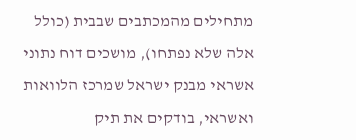מתחילים מהמכתבים שבבית (כולל אלה שלא נפתחו), מושכים דוח נתוני אשראי מבנק ישראל שמרכז הלוואות ואשראי, בודקים את תיק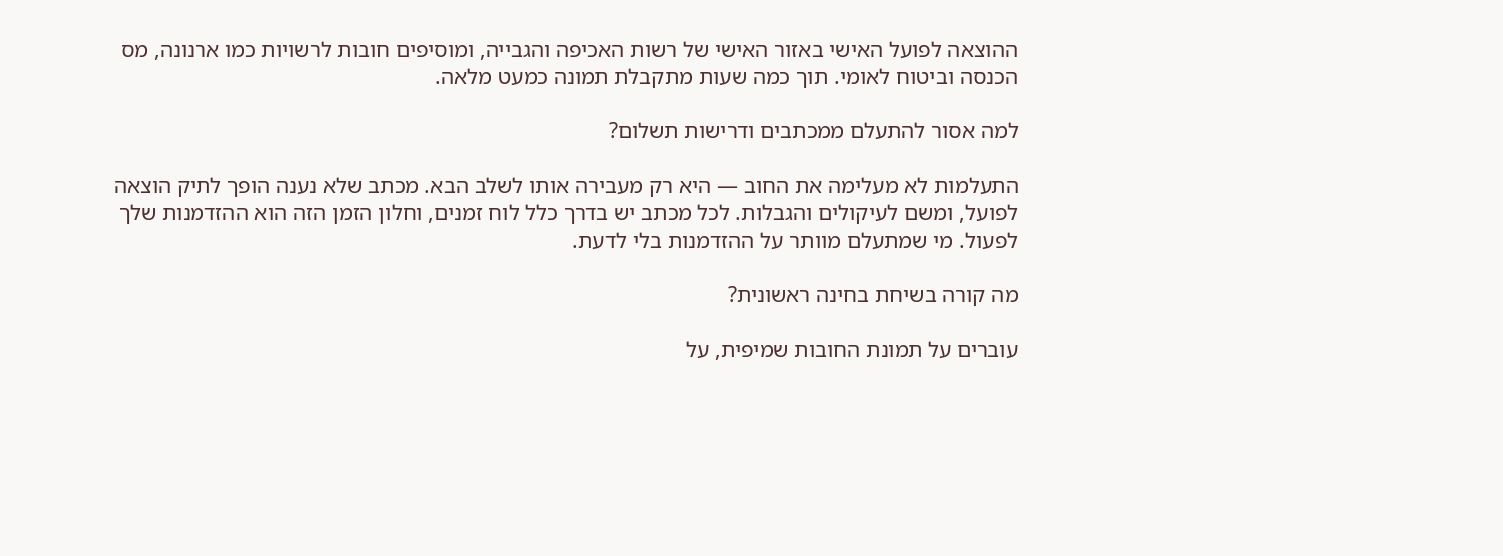ההוצאה לפועל האישי באזור האישי של רשות האכיפה והגבייה, ומוסיפים חובות לרשויות כמו ארנונה, מס הכנסה וביטוח לאומי. תוך כמה שעות מתקבלת תמונה כמעט מלאה.

למה אסור להתעלם ממכתבים ודרישות תשלום?

התעלמות לא מעלימה את החוב — היא רק מעבירה אותו לשלב הבא. מכתב שלא נענה הופך לתיק הוצאה לפועל, ומשם לעיקולים והגבלות. לכל מכתב יש בדרך כלל לוח זמנים, וחלון הזמן הזה הוא ההזדמנות שלך לפעול. מי שמתעלם מוותר על ההזדמנות בלי לדעת.

מה קורה בשיחת בחינה ראשונית?

עוברים על תמונת החובות שמיפית, על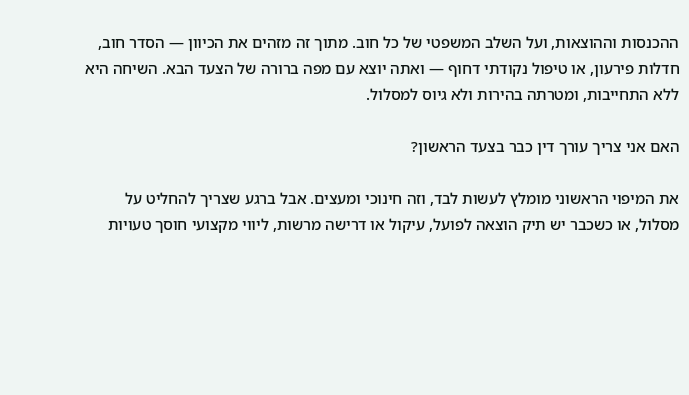ההכנסות וההוצאות, ועל השלב המשפטי של כל חוב. מתוך זה מזהים את הכיוון — הסדר חוב, חדלות פירעון, או טיפול נקודתי דחוף — ואתה יוצא עם מפה ברורה של הצעד הבא. השיחה היא ללא התחייבות, ומטרתה בהירות ולא גיוס למסלול.

האם אני צריך עורך דין כבר בצעד הראשון?

את המיפוי הראשוני מומלץ לעשות לבד, וזה חינוכי ומעצים. אבל ברגע שצריך להחליט על מסלול, או כשכבר יש תיק הוצאה לפועל, עיקול או דרישה מרשות, ליווי מקצועי חוסך טעויות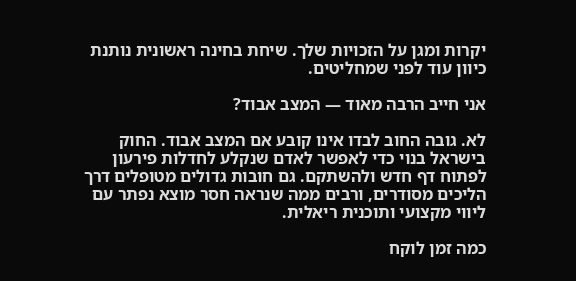יקרות ומגן על הזכויות שלך. שיחת בחינה ראשונית נותנת כיוון עוד לפני שמחליטים.

אני חייב הרבה מאוד — המצב אבוד?

לא. גובה החוב לבדו אינו קובע אם המצב אבוד. החוק בישראל בנוי כדי לאפשר לאדם שנקלע לחדלות פירעון לפתוח דף חדש ולהשתקם. גם חובות גדולים מטופלים דרך הליכים מסודרים, ורבים ממה שנראה חסר מוצא נפתר עם ליווי מקצועי ותוכנית ריאלית.

כמה זמן לוקח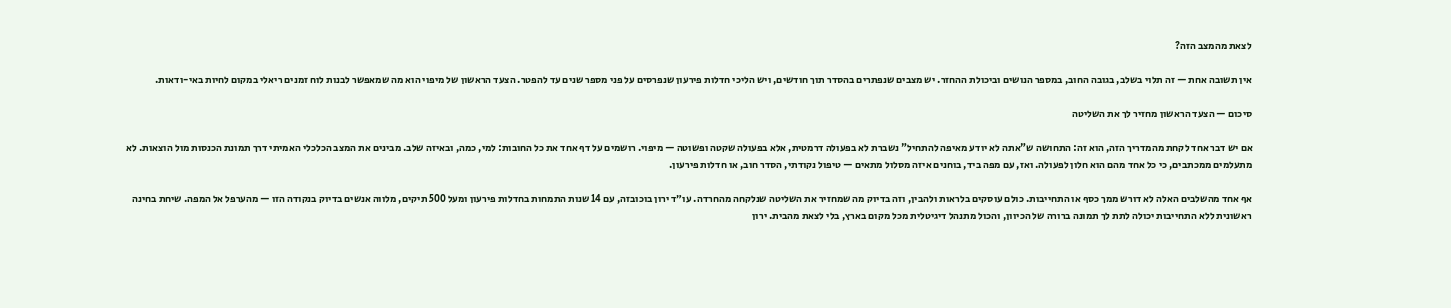לצאת מהמצב הזה?

אין תשובה אחת — זה תלוי בשלב, בגובה החוב, במספר הנושים וביכולת ההחזר. יש מצבים שנפתרים בהסדר תוך חודשים, ויש הליכי חדלות פירעון שנפרסים על פני מספר שנים עד להפטר. הצעד הראשון של מיפוי הוא מה שמאפשר לבנות לוח זמנים ריאלי במקום לחיות באי-ודאות.

סיכום — הצעד הראשון מחזיר לך את השליטה

אם יש דבר אחד לקחת מהמדריך הזה, הוא זה: התחושה ש"אתה לא יודע מאיפה להתחיל" נשברת לא בפעולה דרמטית, אלא בפעולה שקטה ופשוטה — מיפוי. רושמים על דף אחד את כל החובות: למי, כמה, ובאיזה שלב. מבינים את המצב הכלכלי האמיתי דרך תמונת הכנסות מול הוצאות. לא מתעלמים ממכתבים, כי כל אחד מהם הוא חלון לפעולה. ואז, עם מפה ביד, בוחנים איזה מסלול מתאים — טיפול נקודתי, הסדר חוב, או חדלות פירעון.

אף אחד מהשלבים האלה לא דורש ממך כסף או התחייבות. כולם עוסקים בלראות ולהבין, וזה בדיוק מה שמחזיר את השליטה שנלקחה מהחרדה. עו״ד ירון בוכובזה, עם 14 שנות התמחות בחדלות פירעון ומעל 500 תיקים, מלווה אנשים בדיוק בנקודה הזו — מהערפל אל המפה. שיחת בחינה ראשונית ללא התחייבות יכולה לתת לך תמונה ברורה של הכיוון, והכול מתנהל דיגיטלית מכל מקום בארץ, בלי לצאת מהבית. ירון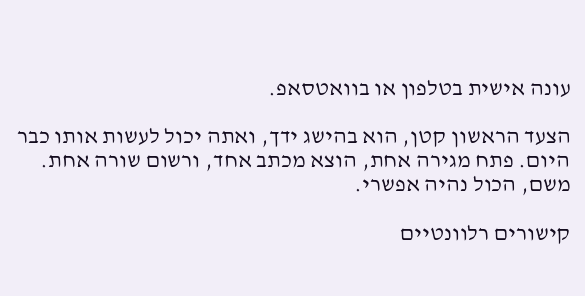עונה אישית בטלפון או בוואטסאפ.

הצעד הראשון קטן, הוא בהישג ידך, ואתה יכול לעשות אותו כבר היום. פתח מגירה אחת, הוצא מכתב אחד, ורשום שורה אחת. משם, הכול נהיה אפשרי.

קישורים רלוונטיים